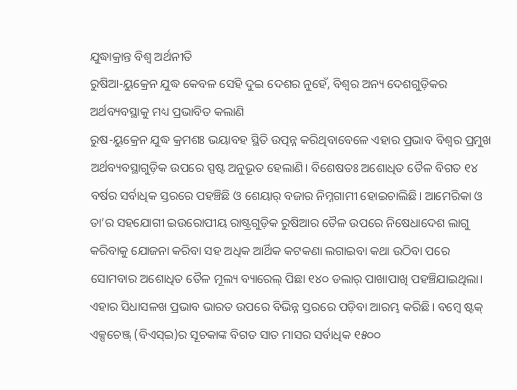ଯୁଦ୍ଧାକ୍ରାନ୍ତ ବିଶ୍ବ ଅର୍ଥନୀତି
ରୁଷିଆ-ୟୁକ୍ରେନ ଯୁଦ୍ଧ କେବଳ ସେହି ଦୁଇ ଦେଶର ନୁହେଁ, ବିଶ୍ବର ଅନ୍ୟ ଦେଶଗୁଡ଼ିକର ଅର୍ଥବ୍ୟବସ୍ଥାକୁ ମଧ୍ୟ ପ୍ରଭାବିତ କଲାଣି
ରୁଷ-ୟୁକ୍ରେନ ଯୁଦ୍ଧ କ୍ରମଶଃ ଭୟାବହ ସ୍ଥିତି ଉତ୍ପନ୍ନ କରିଥିବାବେଳେ ଏହାର ପ୍ରଭାବ ବିଶ୍ବର ପ୍ରମୁଖ ଅର୍ଥବ୍ୟବସ୍ଥାଗୁଡ଼ିକ ଉପରେ ସ୍ପଷ୍ଟ ଅନୁଭୂତ ହେଲାଣି। ବିଶେଷତଃ ଅଶୋଧିତ ତୈଳ ବିଗତ ୧୪ ବର୍ଷର ସର୍ବାଧିକ ସ୍ତରରେ ପହଞ୍ଚିଛି ଓ ଶେୟାର୍ ବଜାର ନିମ୍ନଗାମୀ ହୋଇଚାଲିଛି। ଆମେରିକା ଓ ତା’ର ସହଯୋଗୀ ଇଉରୋପୀୟ ରାଷ୍ଟ୍ରଗୁଡ଼ିକ ରୁଷିଆର ତୈଳ ଉପରେ ନିଷେଧାଦେଶ ଲାଗୁ କରିବାକୁ ଯୋଜନା କରିବା ସହ ଅଧିକ ଆର୍ଥିକ କଟକଣା ଲଗାଇବା କଥା ଉଠିବା ପରେ ସୋମବାର ଅଶୋଧିତ ତୈଳ ମୂଲ୍ୟ ବ୍ୟାରେଲ୍ ପିଛା ୧୪୦ ଡଲାର୍ ପାଖାପାଖି ପହଞ୍ଚିଯାଇଥିଲା। ଏହାର ସିଧାସଳଖ ପ୍ରଭାବ ଭାରତ ଉପରେ ବିଭିନ୍ନ ସ୍ତରରେ ପଡ଼ିବା ଆରମ୍ଭ କରିଛି। ବମ୍ବେ ଷ୍ଟକ୍ ଏକ୍ସଚେଞ୍ଜ୍ (ବିଏସ୍ଇ)ର ସୂଚକାଙ୍କ ବିଗତ ସାତ ମାସର ସର୍ବାଧିକ ୧୫୦୦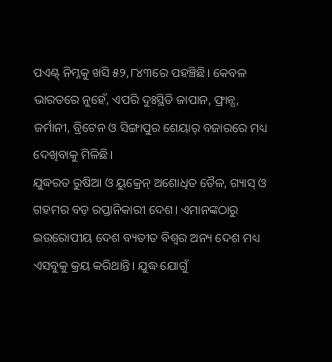ପଏଣ୍ଟ୍ ନିମ୍ନକୁ ଖସି ୫୨,୮୪୩ରେ ପହଞ୍ଚିଛି। କେବଳ ଭାରତରେ ନୁହେଁ, ଏପରି ଦୁଃସ୍ଥିତି ଜାପାନ, ଫ୍ରାନ୍ସ, ଜର୍ମାନୀ, ବ୍ରିଟେନ ଓ ସିଙ୍ଗାପୁର ଶେୟାର୍ ବଜାରରେ ମଧ୍ୟ ଦେଖିବାକୁ ମିଳିଛି।
ଯୁଦ୍ଧରତ ରୁଷିଆ ଓ ୟୁକ୍ରେନ୍ ଅଶୋଧିତ ତୈଳ, ଗ୍ୟାସ୍ ଓ ଗହମର ବଡ଼ ରପ୍ତାନିକାରୀ ଦେଶ। ଏମାନଙ୍କଠାରୁ ଇଉରୋପୀୟ ଦେଶ ବ୍ୟତୀତ ବିଶ୍ବର ଅନ୍ୟ ଦେଶ ମଧ୍ୟ ଏସବୁକୁ କ୍ରୟ କରିଥାନ୍ତି। ଯୁଦ୍ଧ ଯୋଗୁଁ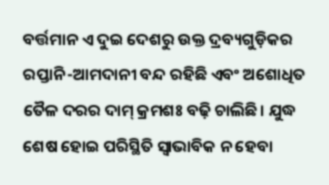ବର୍ତ୍ତମାନ ଏ ଦୁଇ ଦେଶରୁ ଉକ୍ତ ଦ୍ରବ୍ୟଗୁଡ଼ିକର ରପ୍ତାନି-ଆମଦାନୀ ବନ୍ଦ ରହିଛି ଏବଂ ଅଶୋଧିତ ତୈଳ ଦରର ଦାମ୍ କ୍ରମଶଃ ବଢ଼ି ଚାଲିଛି। ଯୁଦ୍ଧ ଶେଷ ହୋଇ ପରିସ୍ଥିତି ସ୍ବାଭାବିକ ନ ହେବା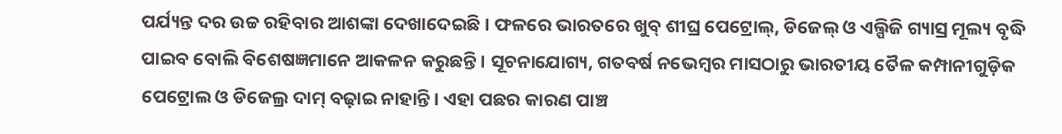ପର୍ଯ୍ୟନ୍ତ ଦର ଉଚ୍ଚ ରହିବାର ଆଶଙ୍କା ଦେଖାଦେଇଛି। ଫଳରେ ଭାରତରେ ଖୁବ୍ ଶୀଘ୍ର ପେଟ୍ରୋଲ୍, ଡିଜେଲ୍ ଓ ଏଲ୍ପିଜି ଗ୍ୟାସ୍ର ମୂଲ୍ୟ ବୃଦ୍ଧି ପାଇବ ବୋଲି ବିଶେଷଜ୍ଞମାନେ ଆକଳନ କରୁଛନ୍ତି। ସୂଚନାଯୋଗ୍ୟ, ଗତବର୍ଷ ନଭେମ୍ବର ମାସଠାରୁ ଭାରତୀୟ ତୈଳ କମ୍ପାନୀଗୁଡ଼ିକ ପେଟ୍ରୋଲ ଓ ଡିଜେଲ୍ର ଦାମ୍ ବଢ଼ାଇ ନାହାନ୍ତି। ଏହା ପଛର କାରଣ ପାଞ୍ଚ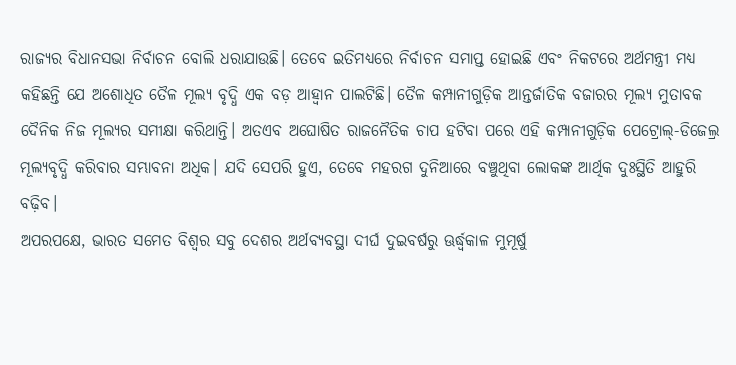ରାଜ୍ୟର ବିଧାନସଭା ନିର୍ବାଚନ ବୋଲି ଧରାଯାଉଛି। ତେବେ ଇତିମଧ୍ୟରେ ନିର୍ବାଚନ ସମାପ୍ତ ହୋଇଛି ଏବଂ ନିକଟରେ ଅର୍ଥମନ୍ତ୍ରୀ ମଧ୍ୟ କହିଛନ୍ତି ଯେ ଅଶୋଧିତ ତୈଳ ମୂଲ୍ୟ ବୃଦ୍ଧି ଏକ ବଡ଼ ଆହ୍ବାନ ପାଲଟିଛି। ତୈଳ କମ୍ପାନୀଗୁଡ଼ିକ ଆନ୍ତର୍ଜାତିକ ବଜାରର ମୂଲ୍ୟ ମୁତାବକ ଦୈନିକ ନିଜ ମୂଲ୍ୟର ସମୀକ୍ଷା କରିଥାନ୍ତି। ଅତଏବ ଅଘୋଷିତ ରାଜନୈତିକ ଚାପ ହଟିବା ପରେ ଏହି କମ୍ପାନୀଗୁଡ଼ିକ ପେଟ୍ରୋଲ୍-ଡିଜେଲ୍ର ମୂଲ୍ୟବୃଦ୍ଧି କରିବାର ସମ୍ଭାବନା ଅଧିକ। ଯଦି ସେପରି ହୁଏ, ତେବେ ମହରଗ ଦୁନିଆରେ ବଞ୍ଚୁଥିବା ଲୋକଙ୍କ ଆର୍ଥିକ ଦୁଃସ୍ଥିତି ଆହୁରି ବଢ଼ିବ।
ଅପରପକ୍ଷେ, ଭାରତ ସମେତ ବିଶ୍ବର ସବୁ ଦେଶର ଅର୍ଥବ୍ୟବସ୍ଥା ଦୀର୍ଘ ଦୁଇବର୍ଷରୁ ଊର୍ଦ୍ଧ୍ବକାଳ ମୁମୂର୍ଷୁ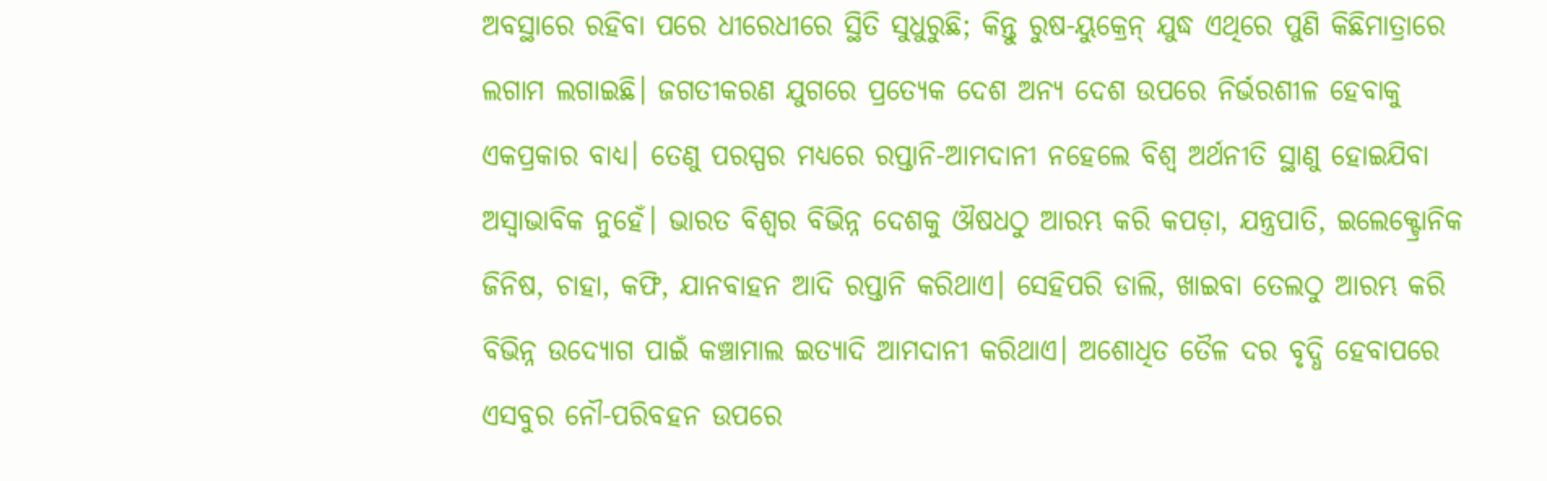ଅବସ୍ଥାରେ ରହିବା ପରେ ଧୀରେଧୀରେ ସ୍ଥିତି ସୁଧୁରୁଛି; କିନ୍ତୁ ରୁଷ-ୟୁକ୍ରେନ୍ ଯୁଦ୍ଧ ଏଥିରେ ପୁଣି କିଛିମାତ୍ରାରେ ଲଗାମ ଲଗାଇଛି। ଜଗତୀକରଣ ଯୁଗରେ ପ୍ରତ୍ୟେକ ଦେଶ ଅନ୍ୟ ଦେଶ ଉପରେ ନିର୍ଭରଶୀଳ ହେବାକୁ ଏକପ୍ରକାର ବାଧ୍ୟ। ତେଣୁ ପରସ୍ପର ମଧ୍ୟରେ ରପ୍ତାନି-ଆମଦାନୀ ନହେଲେ ବିଶ୍ବ ଅର୍ଥନୀତି ସ୍ଥାଣୁ ହୋଇଯିବା ଅସ୍ବାଭାବିକ ନୁହେଁ। ଭାରତ ବିଶ୍ବର ବିଭିନ୍ନ ଦେଶକୁ ଔଷଧଠୁ ଆରମ୍ଭ କରି କପଡ଼ା, ଯନ୍ତ୍ରପାତି, ଇଲେକ୍ଟ୍ରୋନିକ ଜିନିଷ, ଚାହା, କଫି, ଯାନବାହନ ଆଦି ରପ୍ତାନି କରିଥାଏ। ସେହିପରି ଡାଲି, ଖାଇବା ତେଲଠୁ ଆରମ୍ଭ କରି ବିଭିନ୍ନ ଉଦ୍ୟୋଗ ପାଇଁ କଞ୍ଚାମାଲ ଇତ୍ୟାଦି ଆମଦାନୀ କରିଥାଏ। ଅଶୋଧିତ ତୈଳ ଦର ବୃଦ୍ଧି ହେବାପରେ ଏସବୁର ନୌ-ପରିବହନ ଉପରେ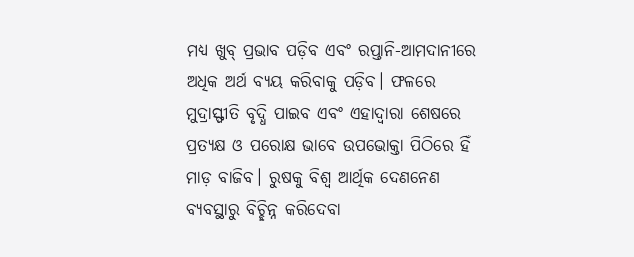ମଧ୍ୟ ଖୁବ୍ ପ୍ରଭାବ ପଡ଼ିବ ଏବଂ ରପ୍ତାନି-ଆମଦାନୀରେ ଅଧିକ ଅର୍ଥ ବ୍ୟୟ କରିବାକୁ ପଡ଼ିବ। ଫଳରେ ମୁଦ୍ରାସ୍ଫୀତି ବୃଦ୍ଧି ପାଇବ ଏବଂ ଏହାଦ୍ବାରା ଶେଷରେ ପ୍ରତ୍ୟକ୍ଷ ଓ ପରୋକ୍ଷ ଭାବେ ଉପଭୋକ୍ତା ପିଠିରେ ହିଁ ମାଡ଼ ବାଜିବ। ରୁଷକୁ ବିଶ୍ବ ଆର୍ଥିକ ଦେଣନେଣ ବ୍ୟବସ୍ଥାରୁ ବିଚ୍ଛିନ୍ନ କରିଦେବା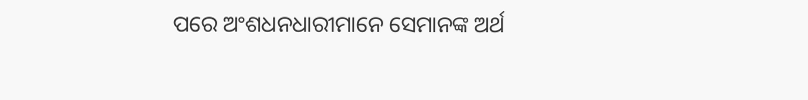ପରେ ଅଂଶଧନଧାରୀମାନେ ସେମାନଙ୍କ ଅର୍ଥ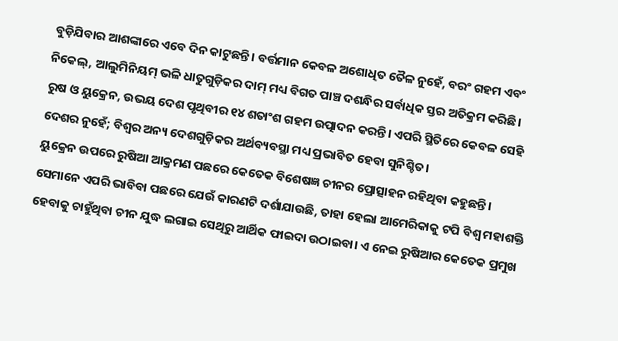ବୁଡ଼ିଯିବାର ଆଶଙ୍କାରେ ଏବେ ଦିନ କାଟୁଛନ୍ତି। ବର୍ତ୍ତମାନ କେବଳ ଅଶୋଧିତ ତୈଳ ନୁହେଁ, ବରଂ ଗହମ ଏବଂ ନିକେଲ୍, ଆଲୁମିନିୟମ୍ ଭଳି ଧାତୁଗୁଡ଼ିକର ଦାମ୍ ମଧ୍ୟ ବିଗତ ପାଞ୍ଚ ଦଶନ୍ଧିର ସର୍ବାଧିକ ସ୍ତର ଅତିକ୍ରମ କରିଛି। ରୁଷ ଓ ୟୁକ୍ରେନ, ଉଭୟ ଦେଶ ପୃଥିବୀର ୧୪ ଶତାଂଶ ଗହମ ଉତ୍ପାଦନ କରନ୍ତି। ଏପରି ସ୍ଥିତିରେ କେବଳ ସେହି ଦେଶର ନୁହେଁ; ବିଶ୍ବର ଅନ୍ୟ ଦେଶଗୁଡ଼ିକର ଅର୍ଥବ୍ୟବସ୍ଥା ମଧ୍ୟ ପ୍ରଭାବିତ ହେବା ସୁନିଶ୍ଚିତ।
ୟୁକ୍ରେନ ଉପରେ ରୁଷିଆ ଆକ୍ରମଣ ପଛରେ କେତେକ ବିଶେଷଜ୍ଞ ଚୀନର ପ୍ରୋତ୍ସାହନ ରହିଥିବା କହୁଛନ୍ତି। ସେମାନେ ଏପରି ଭାବିବା ପଛରେ ଯେଉଁ କାରଣଟି ଦର୍ଶାଯାଉଛି, ତାହା ହେଲା ଆମେରିକାକୁ ଟପି ବିଶ୍ବ ମହାଶକ୍ତି ହେବାକୁ ଚାହୁଁଥିବା ଚୀନ ଯୁଦ୍ଧ ଲଗାଇ ସେଥିରୁ ଆର୍ଥିକ ଫାଇଦା ଉଠାଇବା। ଏ ନେଇ ରୁଷିଆର କେତେକ ପ୍ରମୁଖ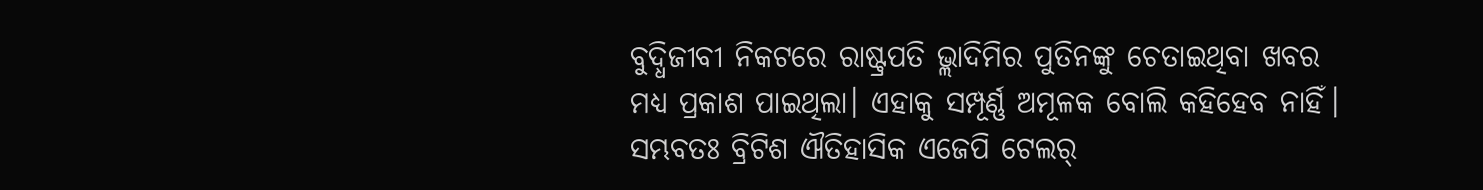ବୁଦ୍ଧିଜୀବୀ ନିକଟରେ ରାଷ୍ଟ୍ରପତି ଭ୍ଲାଦିମିର ପୁତିନଙ୍କୁ ଚେତାଇଥିବା ଖବର ମଧ୍ୟ ପ୍ରକାଶ ପାଇଥିଲା। ଏହାକୁ ସମ୍ପୂର୍ଣ୍ଣ ଅମୂଳକ ବୋଲି କହିହେବ ନାହିଁ। ସମ୍ଭବତଃ ବ୍ରିଟିଶ ଐତିହାସିକ ଏଜେପି ଟେଲର୍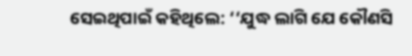ସେଇଥିପାଇଁ କହିଥିଲେ: ‘‘ଯୁଦ୍ଧ ଲାଗି ଯେ କୌଣସି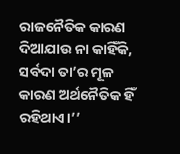ରାଜନୈତିକ କାରଣ ଦିଆଯାଉ ନା କାହିଁକି, ସର୍ବଦା ତା’ର ମୂଳ କାରଣ ଅର୍ଥନୈତିକ ହିଁ ରହିଥାଏ।’’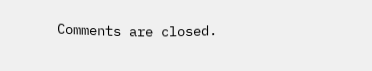Comments are closed.